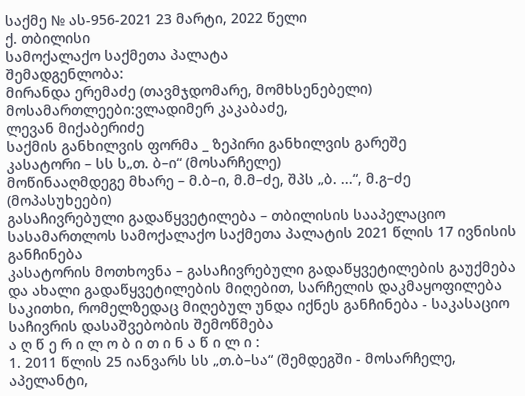საქმე № ას-956-2021 23 მარტი, 2022 წელი
ქ. თბილისი
სამოქალაქო საქმეთა პალატა
შემადგენლობა:
მირანდა ერემაძე (თავმჯდომარე, მომხსენებელი)
მოსამართლეები:ვლადიმერ კაკაბაძე,
ლევან მიქაბერიძე
საქმის განხილვის ფორმა _ ზეპირი განხილვის გარეშე
კასატორი – სს ს„თ. ბ–ი“ (მოსარჩელე)
მოწინააღმდეგე მხარე – მ.ბ–ი, მ.მ–ძე, შპს „ბ. ...“, მ.გ–ძე (მოპასუხეები)
გასაჩივრებული გადაწყვეტილება – თბილისის სააპელაციო სასამართლოს სამოქალაქო საქმეთა პალატის 2021 წლის 17 ივნისის განჩინება
კასატორის მოთხოვნა – გასაჩივრებული გადაწყვეტილების გაუქმება და ახალი გადაწყვეტილების მიღებით, სარჩელის დაკმაყოფილება
საკითხი, რომელზედაც მიღებულ უნდა იქნეს განჩინება - საკასაციო საჩივრის დასაშვებობის შემოწმება
ა ღ წ ე რ ი ლ ო ბ ი თ ი ნ ა წ ი ლ ი :
1. 2011 წლის 25 იანვარს სს „თ.ბ–სა“ (შემდეგში - მოსარჩელე, აპელანტი,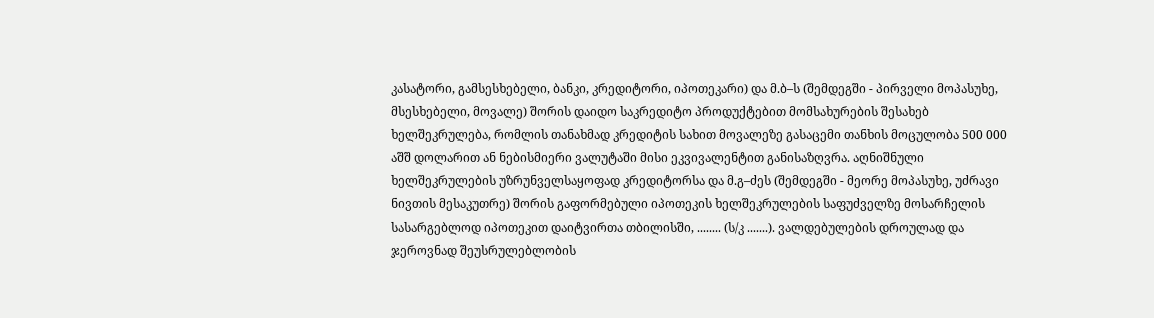კასატორი, გამსესხებელი, ბანკი, კრედიტორი, იპოთეკარი) და მ.ბ–ს (შემდეგში - პირველი მოპასუხე, მსესხებელი, მოვალე) შორის დაიდო საკრედიტო პროდუქტებით მომსახურების შესახებ ხელშეკრულება, რომლის თანახმად კრედიტის სახით მოვალეზე გასაცემი თანხის მოცულობა 500 000 აშშ დოლარით ან ნებისმიერი ვალუტაში მისი ეკვივალენტით განისაზღვრა. აღნიშნული ხელშეკრულების უზრუნველსაყოფად კრედიტორსა და მ.გ–ძეს (შემდეგში - მეორე მოპასუხე, უძრავი ნივთის მესაკუთრე) შორის გაფორმებული იპოთეკის ხელშეკრულების საფუძველზე მოსარჩელის სასარგებლოდ იპოთეკით დაიტვირთა თბილისში, ........ (ს/კ .......). ვალდებულების დროულად და ჯეროვნად შეუსრულებლობის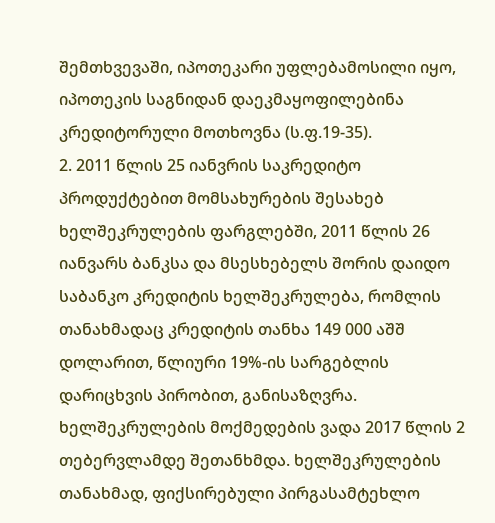შემთხვევაში, იპოთეკარი უფლებამოსილი იყო, იპოთეკის საგნიდან დაეკმაყოფილებინა კრედიტორული მოთხოვნა (ს.ფ.19-35).
2. 2011 წლის 25 იანვრის საკრედიტო პროდუქტებით მომსახურების შესახებ ხელშეკრულების ფარგლებში, 2011 წლის 26 იანვარს ბანკსა და მსესხებელს შორის დაიდო საბანკო კრედიტის ხელშეკრულება, რომლის თანახმადაც კრედიტის თანხა 149 000 აშშ დოლარით, წლიური 19%-ის სარგებლის დარიცხვის პირობით, განისაზღვრა. ხელშეკრულების მოქმედების ვადა 2017 წლის 2 თებერვლამდე შეთანხმდა. ხელშეკრულების თანახმად, ფიქსირებული პირგასამტეხლო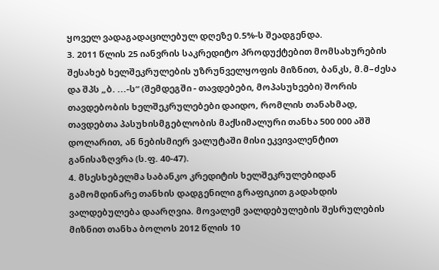ყოველ ვადაგადაცილებულ დღეზე 0.5%-ს შეადგენდა.
3. 2011 წლის 25 იანვრის საკრედიტო პროდუქტებით მომსახურების შესახებ ხელშეკრულების უზრუნველყოფის მიზნით, ბანკს, მ.მ–ძესა და შპს „ბ. ...-ს“ (შემდეგში - თავდებები, მოპასუხეები) შორის თავდებობის ხელშეკრულებები დაიდო, რომლის თანახმად, თავდებთა პასუხისმგებლობის მაქსიმალური თანხა 500 000 აშშ დოლარით, ან ნებისმიერ ვალუტაში მისი ეკვივალენტით განისაზღვრა (ს.ფ. 40-47).
4. მსესხებელმა საბანკო კრედიტის ხელშეკრულებიდან გამომდინარე თანხის დადგენილი გრაფიკით გადახდის ვალდებულება დაარღვია. მოვალემ ვალდებულების შესრულების მიზნით თანხა ბოლოს 2012 წლის 10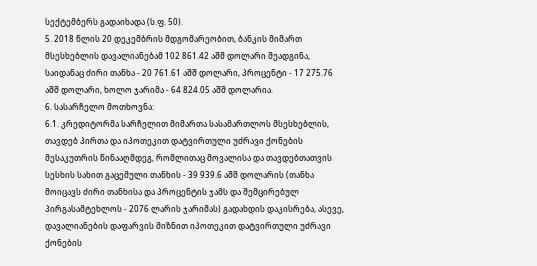სექტემბერს გადაიხადა (ს.ფ. 50).
5. 2018 წლის 20 დეკემბრის მდგომარეობით, ბანკის მიმართ მსესხებლის დავალიანებამ 102 861.42 აშშ დოლარი შეადგინა, საიდანაც ძირი თანხა - 20 761.61 აშშ დოლარი, პროცენტი - 17 275.76 აშშ დოლარი, ხოლო ჯარიმა - 64 824.05 აშშ დოლარია.
6. სასარჩელო მოთხოვნა:
6.1. კრედიტორმა სარჩელით მიმართა სასამართლოს მსესხებლის, თავდებ პირთა და იპოთეკით დატვირთული უძრავი ქონების მესაკუთრის წინააღმდეგ, რომლითაც მოვალისა და თავდებთათვის სესხის სახით გაცემული თანხის - 39 939.6 აშშ დოლარის (თანხა მოიცავს ძირი თანხისა და პროცენტის ჯამს და შემცირებულ პირგასამტეხლოს - 2076 ლარის ჯარიმას) გადახდის დაკისრება, ასევე, დავალიანების დაფარვის მიზნით იპოთეკით დატვირთული უძრავი ქონების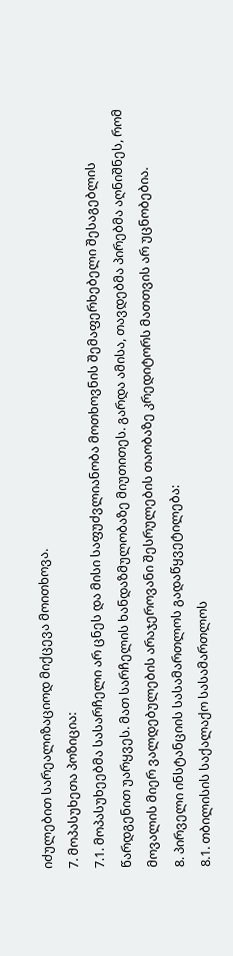იძულებით სარეალიზაციოდ მიქცევა მოითხოვა.
7. მოპასუხეთა პოზიცია:
7.1. მოპასუხეებმა სასარჩელი არ ცნეს და მისი საფუძვლიანობა მოთხოვნის შემაფერხებელი შესაგებლის წარდგენით უარყვეს. მათ სარჩელის ხანდაზმულობაზე მიუთითეს. გარდა ამისა, თავდებმა პირებმა აღნიშნეს, რომ მოვალის მიერ ვალდებულების არაჯეროვანი შესრულების თაობაზე კრედიტორს მათთვის არ უცნობებია.
8. პირველი ინსტანციის სასამართლოს გადაწყვეტილება:
8.1. თბილისის საქალაქო სასამართლოს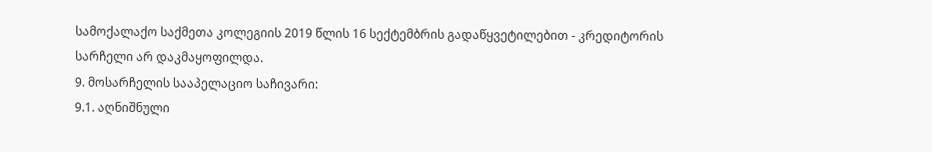სამოქალაქო საქმეთა კოლეგიის 2019 წლის 16 სექტემბრის გადაწყვეტილებით - კრედიტორის სარჩელი არ დაკმაყოფილდა.
9. მოსარჩელის სააპელაციო საჩივარი:
9.1. აღნიშნული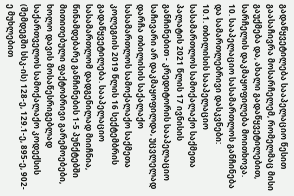გადაწყვეტილება სააპელაციო წესით გაასაჩივრა მოსარჩელემ, რომელმაც მისი გაუქმება და, ახალი გადაწყვეტილებით, სარჩელის დაკმაყოფილება მოითხოვა.
10. სააპელაციო სასამართლოს განჩინება და სამართლებრივი დასკვნები:
10.1. თბილისის სააპელაციო სასამართლოს სამოქალაქო საქმეთა პალატის 2021 წლის 17 ივნისის განჩინებით - კრედიტორის სააპელაციო საჩივარი არ დაკმაყოფილდა, უცვლელად დარჩა თბილისის საქალაქო სასამართლოს სამოქალაქო საქმეთა კოლეგიის 2019 წლის 16 სექტემბრის გადაწყვეტილება. სააპელაციო სასამართლომ დადგენილად მიიჩნია, წინამდებარე განჩინების 1-5 პუნქტებში მითითებული ფაქტობრივი გარემოებები, ხოლო დავის მოსაწესრიგებლად საქართველოს სამოქალაქო კოდექსის (შემდეგში სსკ-ის) 128-ე, 129.1-ე, 895-ე, 902-ე მუხლებით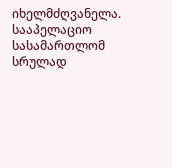იხელმძღვანელა. სააპელაციო სასამართლომ სრულად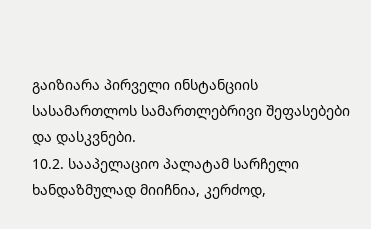გაიზიარა პირველი ინსტანციის სასამართლოს სამართლებრივი შეფასებები და დასკვნები.
10.2. სააპელაციო პალატამ სარჩელი ხანდაზმულად მიიჩნია, კერძოდ,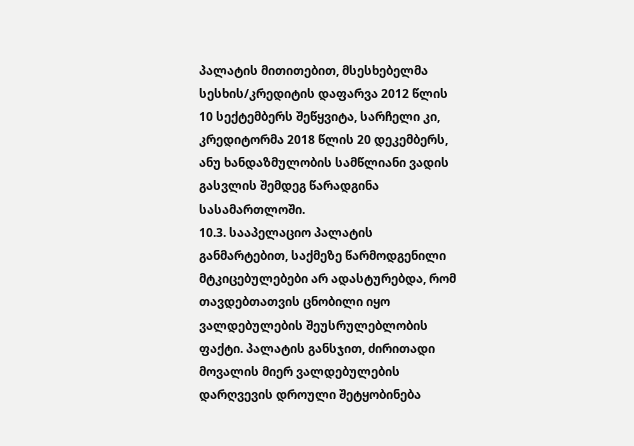პალატის მითითებით, მსესხებელმა სესხის/კრედიტის დაფარვა 2012 წლის 10 სექტემბერს შეწყვიტა, სარჩელი კი, კრედიტორმა 2018 წლის 20 დეკემბერს, ანუ ხანდაზმულობის სამწლიანი ვადის გასვლის შემდეგ წარადგინა სასამართლოში.
10.3. სააპელაციო პალატის განმარტებით, საქმეზე წარმოდგენილი მტკიცებულებები არ ადასტურებდა, რომ თავდებთათვის ცნობილი იყო ვალდებულების შეუსრულებლობის ფაქტი. პალატის განსჯით, ძირითადი მოვალის მიერ ვალდებულების დარღვევის დროული შეტყობინება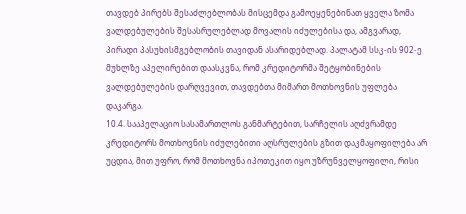თავდებ პირებს შესაძლებლობას მისცემდა გამოეყენებინათ ყველა ზომა ვალდებულების შესასრულებლად მოვალის იძულებისა და, ამგვარად, პირადი პასუხისმგებლობის თავიდან ასარიდებლად. პალატამ სსკ-ის 902-ე მუხლზე აპელირებით დაასკვნა, რომ კრედიტორმა შეტყობინების ვალდებულების დარღვევით, თავდებთა მიმართ მოთხოვნის უფლება დაკარგა.
10.4. სააპელაციო სასამართლოს განმარტებით, სარჩელის აღძვრამდე კრედიტორს მოთხოვნის იძულებითი აღსრულების გზით დაკმაყოფილება არ უცდია, მით უფრო, რომ მოთხოვნა იპოთეკით იყო უზრუნველყოფილი, რისი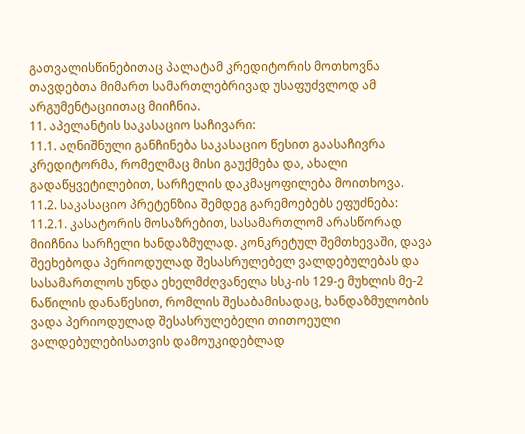გათვალისწინებითაც პალატამ კრედიტორის მოთხოვნა თავდებთა მიმართ სამართლებრივად უსაფუძვლოდ ამ არგუმენტაციითაც მიიჩნია.
11. აპელანტის საკასაციო საჩივარი:
11.1. აღნიშნული განჩინება საკასაციო წესით გაასაჩივრა კრედიტორმა, რომელმაც მისი გაუქმება და, ახალი გადაწყვეტილებით, სარჩელის დაკმაყოფილება მოითხოვა.
11.2. საკასაციო პრეტენზია შემდეგ გარემოებებს ეფუძნება:
11.2.1. კასატორის მოსაზრებით, სასამართლომ არასწორად მიიჩნია სარჩელი ხანდაზმულად. კონკრეტულ შემთხევაში, დავა შეეხებოდა პერიოდულად შესასრულებელ ვალდებულებას და სასამართლოს უნდა ეხელმძღვანელა სსკ-ის 129-ე მუხლის მე-2 ნაწილის დანაწესით, რომლის შესაბამისადაც, ხანდაზმულობის ვადა პერიოდულად შესასრულებელი თითოეული ვალდებულებისათვის დამოუკიდებლად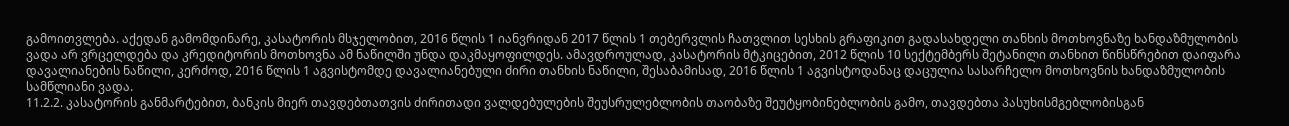გამოითვლება. აქედან გამომდინარე, კასატორის მსჯელობით, 2016 წლის 1 იანვრიდან 2017 წლის 1 თებერვლის ჩათვლით სესხის გრაფიკით გადასახდელი თანხის მოთხოვნაზე ხანდაზმულობის ვადა არ ვრცელდება და კრედიტორის მოთხოვნა ამ ნაწილში უნდა დაკმაყოფილდეს. ამავდროულად, კასატორის მტკიცებით, 2012 წლის 10 სექტემბერს შეტანილი თანხით წინსწრებით დაიფარა დავალიანების ნაწილი, კერძოდ, 2016 წლის 1 აგვისტომდე დავალიანებული ძირი თანხის ნაწილი, შესაბამისად, 2016 წლის 1 აგვისტოდანაც დაცულია სასარჩელო მოთხოვნის ხანდაზმულობის სამწლიანი ვადა.
11.2.2. კასატორის განმარტებით, ბანკის მიერ თავდებთათვის ძირითადი ვალდებულების შეუსრულებლობის თაობაზე შეუტყობინებლობის გამო, თავდებთა პასუხისმგებლობისგან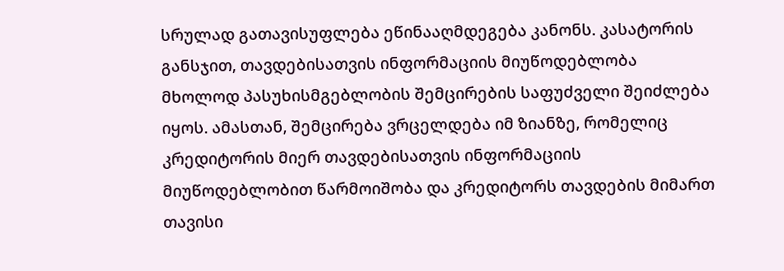სრულად გათავისუფლება ეწინააღმდეგება კანონს. კასატორის განსჯით, თავდებისათვის ინფორმაციის მიუწოდებლობა მხოლოდ პასუხისმგებლობის შემცირების საფუძველი შეიძლება იყოს. ამასთან, შემცირება ვრცელდება იმ ზიანზე, რომელიც კრედიტორის მიერ თავდებისათვის ინფორმაციის მიუწოდებლობით წარმოიშობა და კრედიტორს თავდების მიმართ თავისი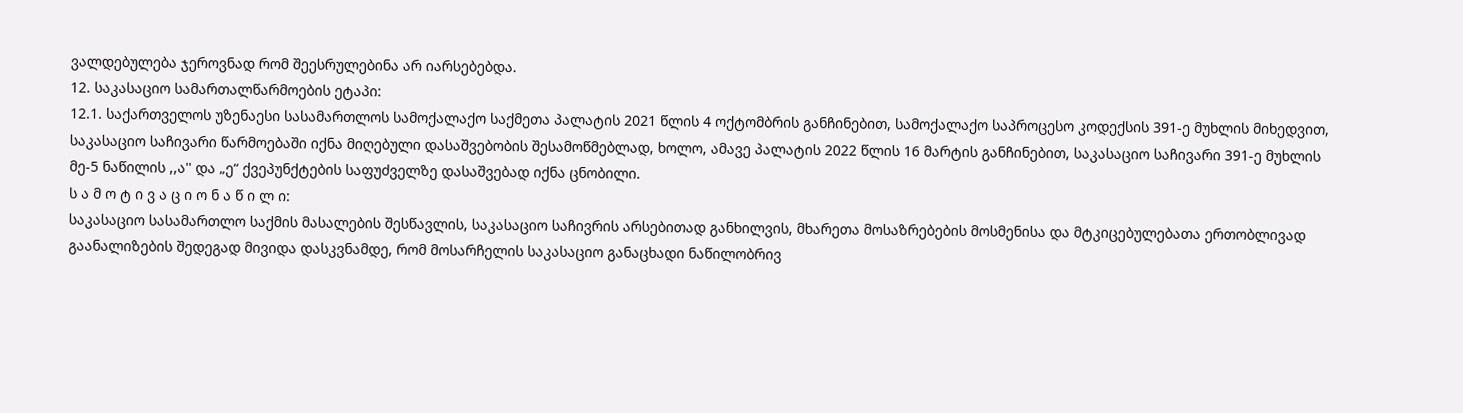ვალდებულება ჯეროვნად რომ შეესრულებინა არ იარსებებდა.
12. საკასაციო სამართალწარმოების ეტაპი:
12.1. საქართველოს უზენაესი სასამართლოს სამოქალაქო საქმეთა პალატის 2021 წლის 4 ოქტომბრის განჩინებით, სამოქალაქო საპროცესო კოდექსის 391-ე მუხლის მიხედვით, საკასაციო საჩივარი წარმოებაში იქნა მიღებული დასაშვებობის შესამოწმებლად, ხოლო, ამავე პალატის 2022 წლის 16 მარტის განჩინებით, საკასაციო საჩივარი 391-ე მუხლის მე-5 ნაწილის ,,ა'' და „ე“ ქვეპუნქტების საფუძველზე დასაშვებად იქნა ცნობილი.
ს ა მ ო ტ ი ვ ა ც ი ო ნ ა წ ი ლ ი:
საკასაციო სასამართლო საქმის მასალების შესწავლის, საკასაციო საჩივრის არსებითად განხილვის, მხარეთა მოსაზრებების მოსმენისა და მტკიცებულებათა ერთობლივად გაანალიზების შედეგად მივიდა დასკვნამდე, რომ მოსარჩელის საკასაციო განაცხადი ნაწილობრივ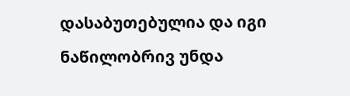დასაბუთებულია და იგი ნაწილობრივ უნდა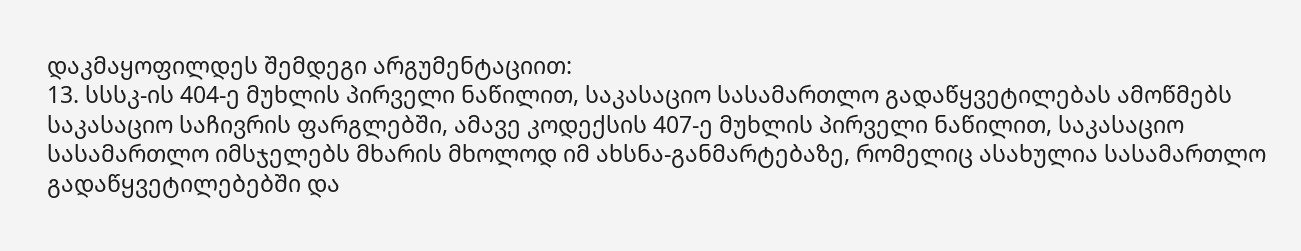დაკმაყოფილდეს შემდეგი არგუმენტაციით:
13. სსსკ-ის 404-ე მუხლის პირველი ნაწილით, საკასაციო სასამართლო გადაწყვეტილებას ამოწმებს საკასაციო საჩივრის ფარგლებში, ამავე კოდექსის 407-ე მუხლის პირველი ნაწილით, საკასაციო სასამართლო იმსჯელებს მხარის მხოლოდ იმ ახსნა-განმარტებაზე, რომელიც ასახულია სასამართლო გადაწყვეტილებებში და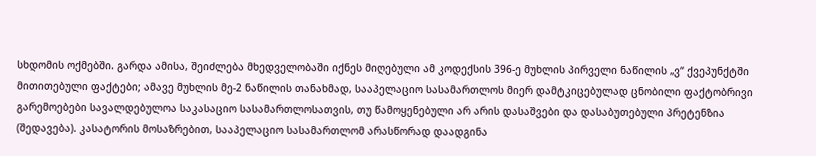სხდომის ოქმებში. გარდა ამისა, შეიძლება მხედველობაში იქნეს მიღებული ამ კოდექსის 396-ე მუხლის პირველი ნაწილის „ვ“ ქვეპუნქტში მითითებული ფაქტები; ამავე მუხლის მე-2 ნაწილის თანახმად, სააპელაციო სასამართლოს მიერ დამტკიცებულად ცნობილი ფაქტობრივი გარემოებები სავალდებულოა საკასაციო სასამართლოსათვის, თუ წამოყენებული არ არის დასაშვები და დასაბუთებული პრეტენზია (შედავება). კასატორის მოსაზრებით, სააპელაციო სასამართლომ არასწორად დაადგინა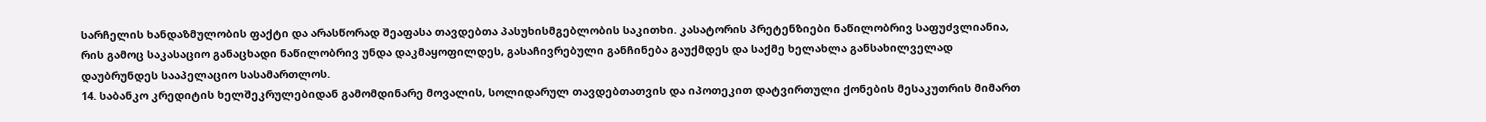სარჩელის ხანდაზმულობის ფაქტი და არასწორად შეაფასა თავდებთა პასუხისმგებლობის საკითხი. კასატორის პრეტენზიები ნაწილობრივ საფუძვლიანია, რის გამოც საკასაციო განაცხადი ნაწილობრივ უნდა დაკმაყოფილდეს, გასაჩივრებული განჩინება გაუქმდეს და საქმე ხელახლა განსახილველად დაუბრუნდეს სააპელაციო სასამართლოს.
14. საბანკო კრედიტის ხელშეკრულებიდან გამომდინარე მოვალის, სოლიდარულ თავდებთათვის და იპოთეკით დატვირთული ქონების მესაკუთრის მიმართ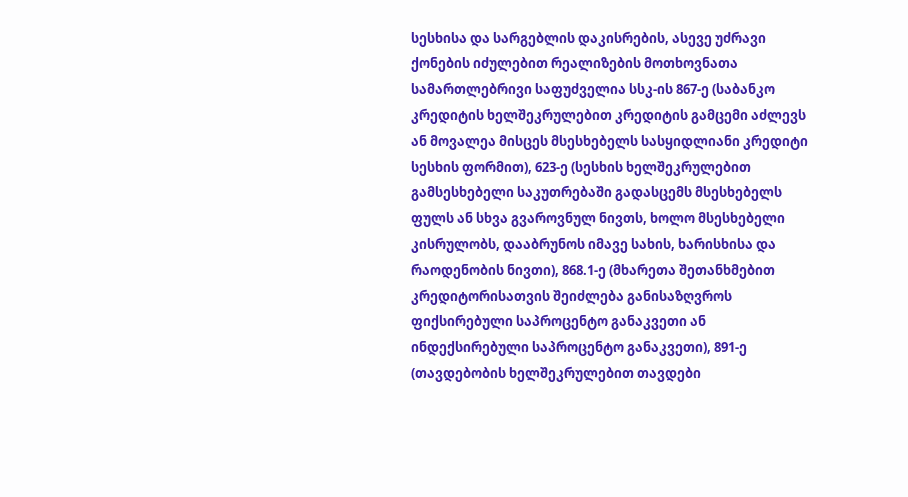სესხისა და სარგებლის დაკისრების, ასევე უძრავი ქონების იძულებით რეალიზების მოთხოვნათა სამართლებრივი საფუძველია სსკ-ის 867-ე (საბანკო კრედიტის ხელშეკრულებით კრედიტის გამცემი აძლევს ან მოვალეა მისცეს მსესხებელს სასყიდლიანი კრედიტი სესხის ფორმით), 623-ე (სესხის ხელშეკრულებით გამსესხებელი საკუთრებაში გადასცემს მსესხებელს ფულს ან სხვა გვაროვნულ ნივთს, ხოლო მსესხებელი კისრულობს, დააბრუნოს იმავე სახის, ხარისხისა და რაოდენობის ნივთი), 868.1-ე (მხარეთა შეთანხმებით კრედიტორისათვის შეიძლება განისაზღვროს ფიქსირებული საპროცენტო განაკვეთი ან ინდექსირებული საპროცენტო განაკვეთი), 891-ე (თავდებობის ხელშეკრულებით თავდები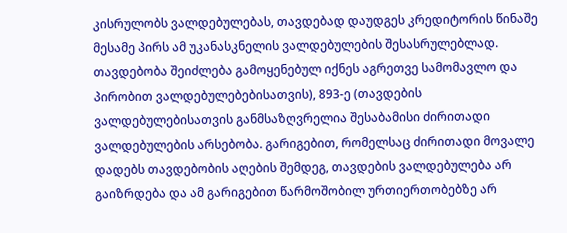კისრულობს ვალდებულებას, თავდებად დაუდგეს კრედიტორის წინაშე მესამე პირს ამ უკანასკნელის ვალდებულების შესასრულებლად. თავდებობა შეიძლება გამოყენებულ იქნეს აგრეთვე სამომავლო და პირობით ვალდებულებებისათვის), 893-ე (თავდების ვალდებულებისათვის განმსაზღვრელია შესაბამისი ძირითადი ვალდებულების არსებობა. გარიგებით, რომელსაც ძირითადი მოვალე დადებს თავდებობის აღების შემდეგ, თავდების ვალდებულება არ გაიზრდება და ამ გარიგებით წარმოშობილ ურთიერთობებზე არ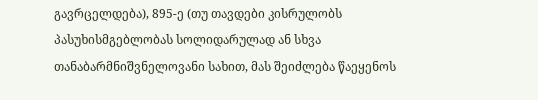გავრცელდება), 895-ე (თუ თავდები კისრულობს პასუხისმგებლობას სოლიდარულად ან სხვა თანაბარმნიშვნელოვანი სახით, მას შეიძლება წაეყენოს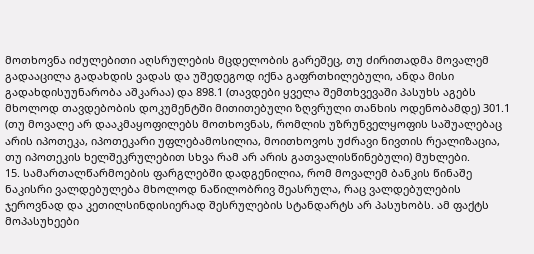მოთხოვნა იძულებითი აღსრულების მცდელობის გარეშეც, თუ ძირითადმა მოვალემ გადააცილა გადახდის ვადას და უშედეგოდ იქნა გაფრთხილებული, ანდა მისი გადახდისუუნარობა აშკარაა) და 898.1 (თავდები ყველა შემთხვევაში პასუხს აგებს მხოლოდ თავდებობის დოკუმენტში მითითებული ზღვრული თანხის ოდენობამდე) 301.1 (თუ მოვალე არ დააკმაყოფილებს მოთხოვნას, რომლის უზრუნველყოფის საშუალებაც არის იპოთეკა, იპოთეკარი უფლებამოსილია, მოითხოვოს უძრავი ნივთის რეალიზაცია, თუ იპოთეკის ხელშეკრულებით სხვა რამ არ არის გათვალისწინებული) მუხლები.
15. სამართალწარმოების ფარგლებში დადგენილია, რომ მოვალემ ბანკის წინაშე ნაკისრი ვალდებულება მხოლოდ ნაწილობრივ შეასრულა, რაც ვალდებულების ჯეროვნად და კეთილსინდისიერად შესრულების სტანდარტს არ პასუხობს. ამ ფაქტს მოპასუხეები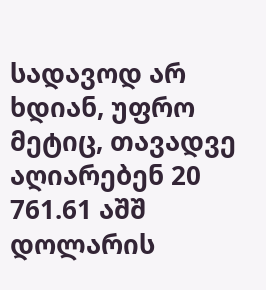სადავოდ არ ხდიან, უფრო მეტიც, თავადვე აღიარებენ 20 761.61 აშშ დოლარის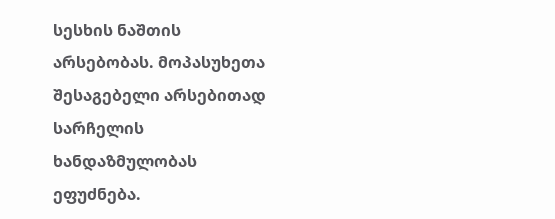სესხის ნაშთის არსებობას. მოპასუხეთა შესაგებელი არსებითად სარჩელის ხანდაზმულობას ეფუძნება.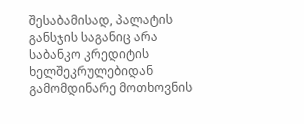შესაბამისად, პალატის განსჯის საგანიც არა საბანკო კრედიტის ხელშეკრულებიდან გამომდინარე მოთხოვნის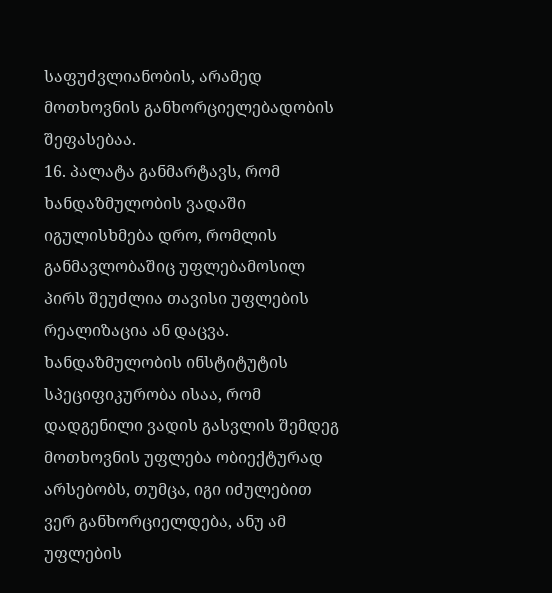საფუძვლიანობის, არამედ მოთხოვნის განხორციელებადობის შეფასებაა.
16. პალატა განმარტავს, რომ ხანდაზმულობის ვადაში იგულისხმება დრო, რომლის განმავლობაშიც უფლებამოსილ პირს შეუძლია თავისი უფლების რეალიზაცია ან დაცვა. ხანდაზმულობის ინსტიტუტის სპეციფიკურობა ისაა, რომ დადგენილი ვადის გასვლის შემდეგ მოთხოვნის უფლება ობიექტურად არსებობს, თუმცა, იგი იძულებით ვერ განხორციელდება, ანუ ამ უფლების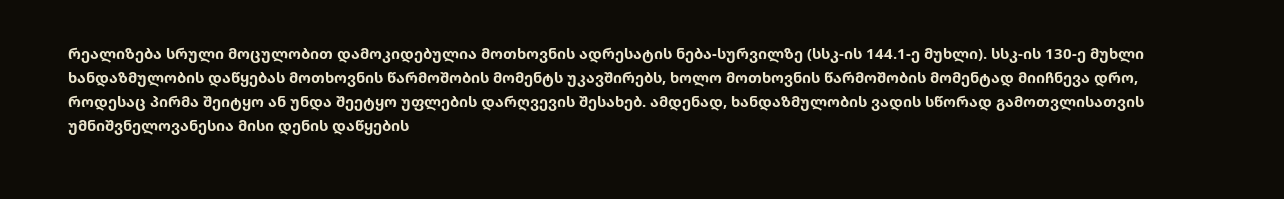რეალიზება სრული მოცულობით დამოკიდებულია მოთხოვნის ადრესატის ნება-სურვილზე (სსკ-ის 144.1-ე მუხლი). სსკ-ის 130-ე მუხლი ხანდაზმულობის დაწყებას მოთხოვნის წარმოშობის მომენტს უკავშირებს, ხოლო მოთხოვნის წარმოშობის მომენტად მიიჩნევა დრო, როდესაც პირმა შეიტყო ან უნდა შეეტყო უფლების დარღვევის შესახებ. ამდენად, ხანდაზმულობის ვადის სწორად გამოთვლისათვის უმნიშვნელოვანესია მისი დენის დაწყების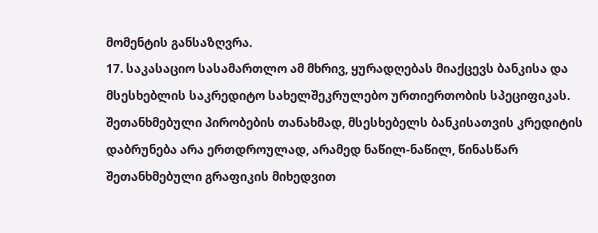მომენტის განსაზღვრა.
17. საკასაციო სასამართლო ამ მხრივ, ყურადღებას მიაქცევს ბანკისა და მსესხებლის საკრედიტო სახელშეკრულებო ურთიერთობის სპეციფიკას. შეთანხმებული პირობების თანახმად, მსესხებელს ბანკისათვის კრედიტის დაბრუნება არა ერთდროულად, არამედ ნაწილ-ნაწილ, წინასწარ შეთანხმებული გრაფიკის მიხედვით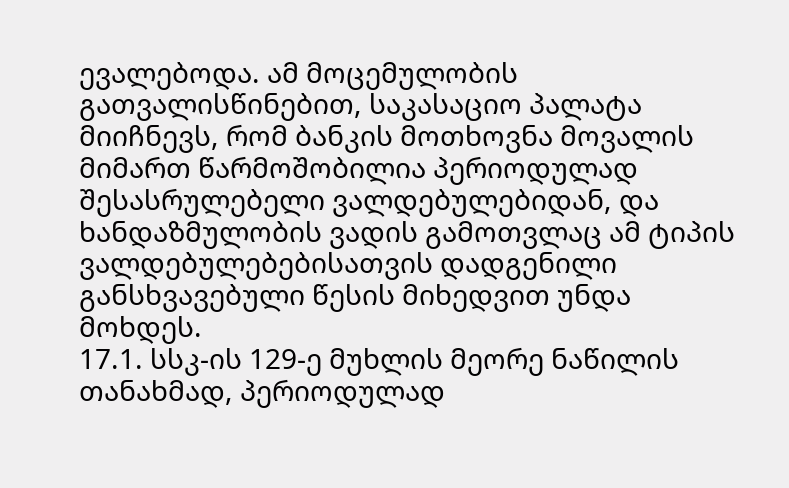ევალებოდა. ამ მოცემულობის გათვალისწინებით, საკასაციო პალატა მიიჩნევს, რომ ბანკის მოთხოვნა მოვალის მიმართ წარმოშობილია პერიოდულად შესასრულებელი ვალდებულებიდან, და ხანდაზმულობის ვადის გამოთვლაც ამ ტიპის ვალდებულებებისათვის დადგენილი განსხვავებული წესის მიხედვით უნდა მოხდეს.
17.1. სსკ-ის 129-ე მუხლის მეორე ნაწილის თანახმად, პერიოდულად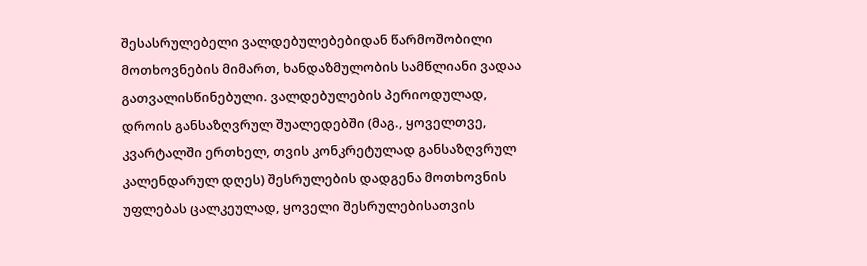შესასრულებელი ვალდებულებებიდან წარმოშობილი მოთხოვნების მიმართ, ხანდაზმულობის სამწლიანი ვადაა გათვალისწინებული. ვალდებულების პერიოდულად, დროის განსაზღვრულ შუალედებში (მაგ., ყოველთვე, კვარტალში ერთხელ, თვის კონკრეტულად განსაზღვრულ კალენდარულ დღეს) შესრულების დადგენა მოთხოვნის უფლებას ცალკეულად, ყოველი შესრულებისათვის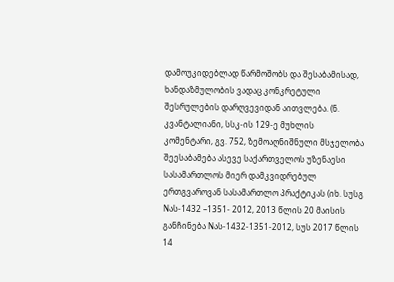დამოუკიდებლად წარმოშობს და შესაბამისად, ხანდაზმულობის ვადაც კონკრეტული შესრულების დარღვევიდან აითვლება. (ნ. კვანტალიანი, სსკ-ის 129-ე მუხლის კომენტარი, გვ. 752, ზემოაღნიშნული მსჯელობა შეესაბამება ასევე საქართველოს უზენაესი სასამართლოს მიერ დამკვიდრებულ ერთგვაროვან სასამართლო პრაქტიკას (იხ. სუსგ Nას-1432 –1351- 2012, 2013 წლის 20 მაისის განჩინება Nას-1432-1351-2012, სუს 2017 წლის 14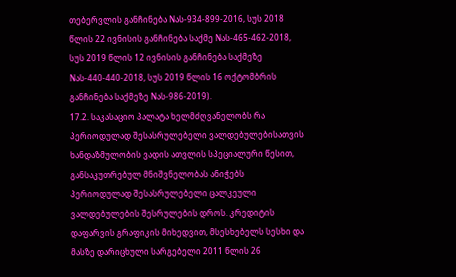თებერვლის განჩინება Nას-934-899-2016, სუს 2018 წლის 22 ივნისის განჩინება საქმე Nას-465-462-2018, სუს 2019 წლის 12 ივნისის განჩინება საქმეზე Nას-440-440-2018, სუს 2019 წლის 16 ოქტომბრის განჩინება საქმეზე Nას-986-2019).
17.2. საკასაციო პალატა ხელმძღვანელობს რა პერიოდულად შესასრულებელი ვალდებულებისათვის ხანდაზმულობის ვადის ათვლის სპეციალური წესით, განსაკუთრებულ მნიშვნელობას ანიჭებს პერიოდულად შესასრულებელი ცალკეული ვალდებულების შესრულების დროს. კრედიტის დაფარვის გრაფიკის მიხედვით, მსესხებელს სესხი და მასზე დარიცხული სარგებელი 2011 წლის 26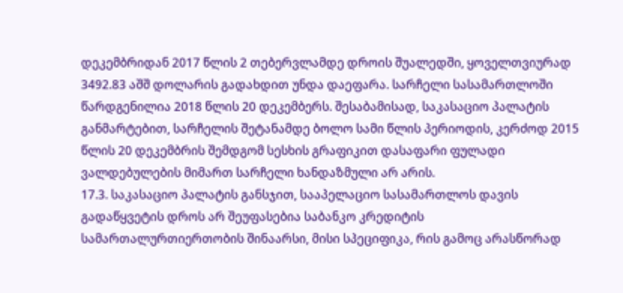დეკემბრიდან 2017 წლის 2 თებერვლამდე დროის შუალედში, ყოველთვიურად 3492.83 აშშ დოლარის გადახდით უნდა დაეფარა. სარჩელი სასამართლოში წარდგენილია 2018 წლის 20 დეკემბერს. შესაბამისად, საკასაციო პალატის განმარტებით, სარჩელის შეტანამდე ბოლო სამი წლის პერიოდის, კერძოდ 2015 წლის 20 დეკემბრის შემდგომ სესხის გრაფიკით დასაფარი ფულადი ვალდებულების მიმართ სარჩელი ხანდაზმული არ არის.
17.3. საკასაციო პალატის განსჯით, სააპელაციო სასამართლოს დავის გადაწყვეტის დროს არ შეუფასებია საბანკო კრედიტის სამართალურთიერთობის შინაარსი, მისი სპეციფიკა, რის გამოც არასწორად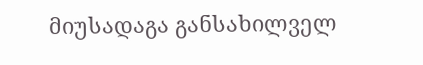მიუსადაგა განსახილველ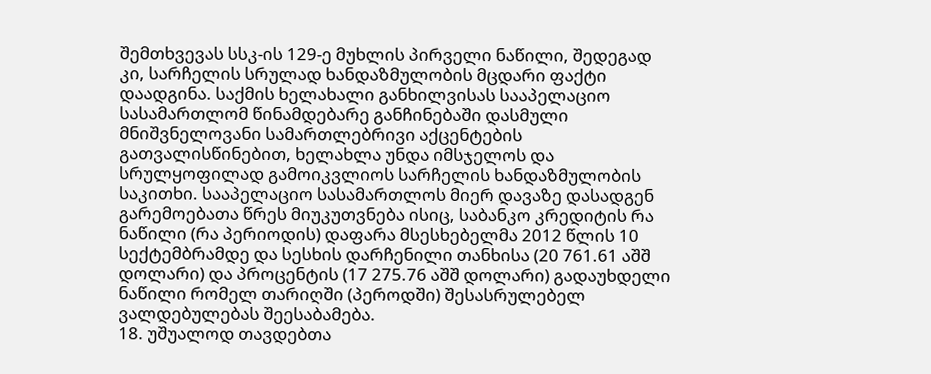შემთხვევას სსკ-ის 129-ე მუხლის პირველი ნაწილი, შედეგად კი, სარჩელის სრულად ხანდაზმულობის მცდარი ფაქტი დაადგინა. საქმის ხელახალი განხილვისას სააპელაციო სასამართლომ წინამდებარე განჩინებაში დასმული მნიშვნელოვანი სამართლებრივი აქცენტების გათვალისწინებით, ხელახლა უნდა იმსჯელოს და სრულყოფილად გამოიკვლიოს სარჩელის ხანდაზმულობის საკითხი. სააპელაციო სასამართლოს მიერ დავაზე დასადგენ გარემოებათა წრეს მიუკუთვნება ისიც, საბანკო კრედიტის რა ნაწილი (რა პერიოდის) დაფარა მსესხებელმა 2012 წლის 10 სექტემბრამდე და სესხის დარჩენილი თანხისა (20 761.61 აშშ დოლარი) და პროცენტის (17 275.76 აშშ დოლარი) გადაუხდელი ნაწილი რომელ თარიღში (პეროდში) შესასრულებელ ვალდებულებას შეესაბამება.
18. უშუალოდ თავდებთა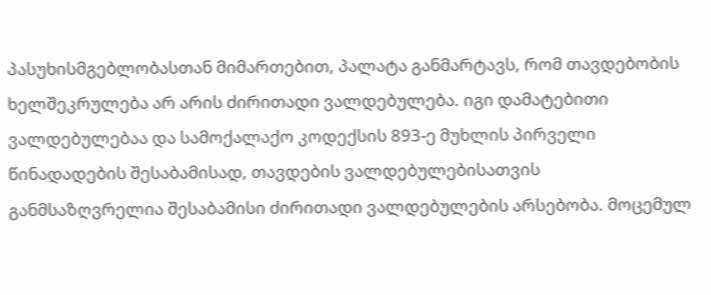პასუხისმგებლობასთან მიმართებით, პალატა განმარტავს, რომ თავდებობის ხელშეკრულება არ არის ძირითადი ვალდებულება. იგი დამატებითი ვალდებულებაა და სამოქალაქო კოდექსის 893-ე მუხლის პირველი წინადადების შესაბამისად, თავდების ვალდებულებისათვის განმსაზღვრელია შესაბამისი ძირითადი ვალდებულების არსებობა. მოცემულ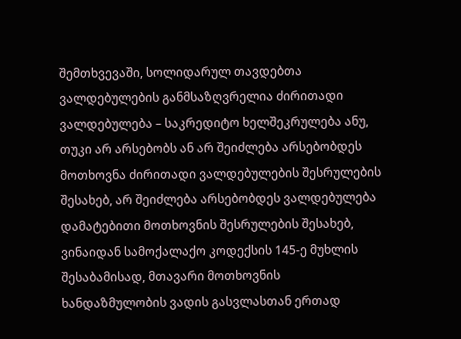შემთხვევაში, სოლიდარულ თავდებთა ვალდებულების განმსაზღვრელია ძირითადი ვალდებულება – საკრედიტო ხელშეკრულება ანუ, თუკი არ არსებობს ან არ შეიძლება არსებობდეს მოთხოვნა ძირითადი ვალდებულების შესრულების შესახებ, არ შეიძლება არსებობდეს ვალდებულება დამატებითი მოთხოვნის შესრულების შესახებ, ვინაიდან სამოქალაქო კოდექსის 145-ე მუხლის შესაბამისად, მთავარი მოთხოვნის ხანდაზმულობის ვადის გასვლასთან ერთად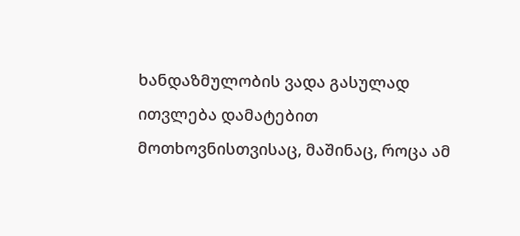ხანდაზმულობის ვადა გასულად ითვლება დამატებით მოთხოვნისთვისაც, მაშინაც, როცა ამ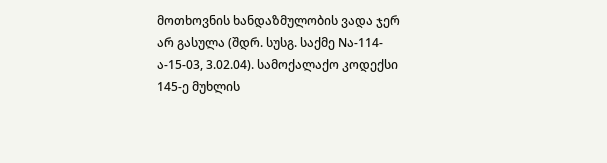მოთხოვნის ხანდაზმულობის ვადა ჯერ არ გასულა (შდრ. სუსგ. საქმე Nა-114-ა-15-03, 3.02.04). სამოქალაქო კოდექსი 145-ე მუხლის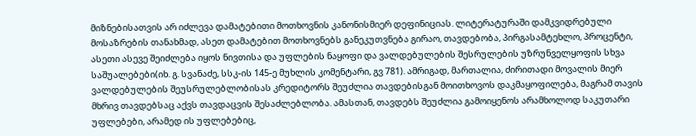მიზნებისათვის არ იძლევა დამატებითი მოთხოვნის კანონისმიერ დეფინიციას. ლიტერატურაში დამკვიდრებული მოსაზრების თანახმად, ასეთ დამატებით მოთხოვნებს განეკუთვნება გირაო, თავდებობა, პირგასამტეხლო, პროცენტი, ასეთი ასევე შეიძლება იყოს ნივთისა და უფლების ნაყოფი და ვალდებულების შესრულების უზრუნველყოფის სხვა საშუალებები(იხ. გ. სვანაძე, სსკ-ის 145-ე მუხლის კომენტარი, გვ 781). ამრიგად, მართალია, ძირითადი მოვალის მიერ ვალდებულების შეუსრულებლობისას კრედიტორს შეუძლია თავდებისგან მოითხოვოს დაკმაყოფილება, მაგრამ თავის მხრივ თავდებსაც აქვს თავდაცვის შესაძლებლობა. ამასთან, თავდებს შეუძლია გამოიყენოს არამხოლოდ საკუთარი უფლებები, არამედ ის უფლებებიც,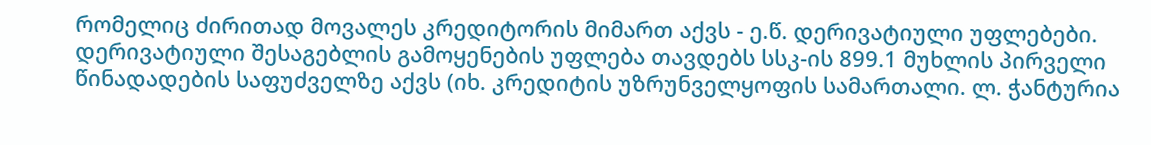რომელიც ძირითად მოვალეს კრედიტორის მიმართ აქვს - ე.წ. დერივატიული უფლებები. დერივატიული შესაგებლის გამოყენების უფლება თავდებს სსკ-ის 899.1 მუხლის პირველი წინადადების საფუძველზე აქვს (იხ. კრედიტის უზრუნველყოფის სამართალი. ლ. ჭანტურია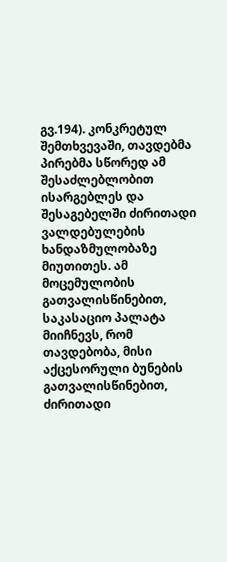გვ.194). კონკრეტულ შემთხვევაში, თავდებმა პირებმა სწორედ ამ შესაძლებლობით ისარგებლეს და შესაგებელში ძირითადი ვალდებულების ხანდაზმულობაზე მიუთითეს. ამ მოცემულობის გათვალისწინებით, საკასაციო პალატა მიიჩნევს, რომ თავდებობა, მისი აქცესორული ბუნების გათვალისწინებით, ძირითადი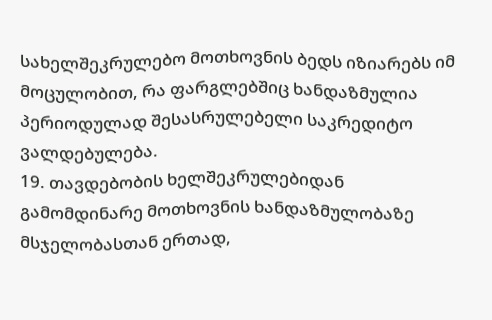სახელშეკრულებო მოთხოვნის ბედს იზიარებს იმ მოცულობით, რა ფარგლებშიც ხანდაზმულია პერიოდულად შესასრულებელი საკრედიტო ვალდებულება.
19. თავდებობის ხელშეკრულებიდან გამომდინარე მოთხოვნის ხანდაზმულობაზე მსჯელობასთან ერთად,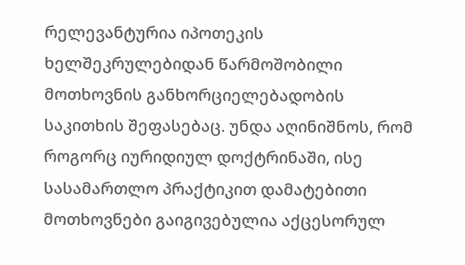რელევანტურია იპოთეკის ხელშეკრულებიდან წარმოშობილი მოთხოვნის განხორციელებადობის საკითხის შეფასებაც. უნდა აღინიშნოს, რომ როგორც იურიდიულ დოქტრინაში, ისე სასამართლო პრაქტიკით დამატებითი მოთხოვნები გაიგივებულია აქცესორულ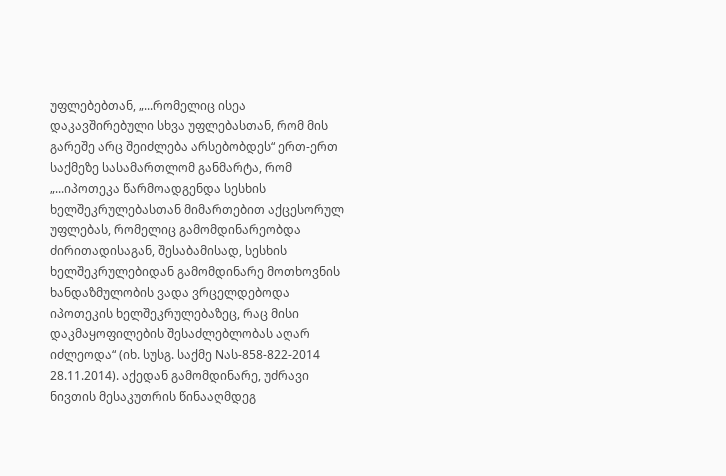უფლებებთან, „...რომელიც ისეა დაკავშირებული სხვა უფლებასთან, რომ მის გარეშე არც შეიძლება არსებობდეს“ ერთ-ერთ საქმეზე სასამართლომ განმარტა, რომ „...იპოთეკა წარმოადგენდა სესხის ხელშეკრულებასთან მიმართებით აქცესორულ უფლებას, რომელიც გამომდინარეობდა ძირითადისაგან, შესაბამისად, სესხის ხელშეკრულებიდან გამომდინარე მოთხოვნის ხანდაზმულობის ვადა ვრცელდებოდა იპოთეკის ხელშეკრულებაზეც, რაც მისი დაკმაყოფილების შესაძლებლობას აღარ იძლეოდა“ (იხ. სუსგ. საქმე Nას-858-822-2014 28.11.2014). აქედან გამომდინარე, უძრავი ნივთის მესაკუთრის წინააღმდეგ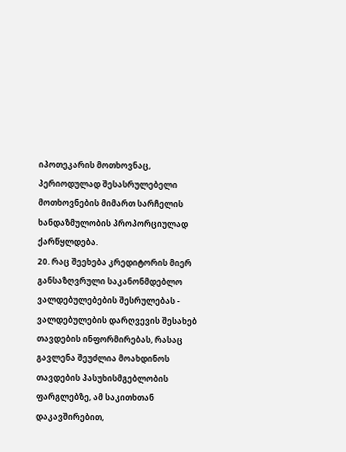იპოთეკარის მოთხოვნაც, პერიოდულად შესასრულებელი მოთხოვნების მიმართ სარჩელის ხანდაზმულობის პროპორციულად ქარწყლდება.
20. რაც შეეხება კრედიტორის მიერ განსაზღვრული საკანონმდებლო ვალდებულებების შესრულებას - ვალდებულების დარღვევის შესახებ თავდების ინფორმირებას, რასაც გავლენა შეუძლია მოახდინოს თავდების პასუხისმგებლობის ფარგლებზე, ამ საკითხთან დაკავშირებით,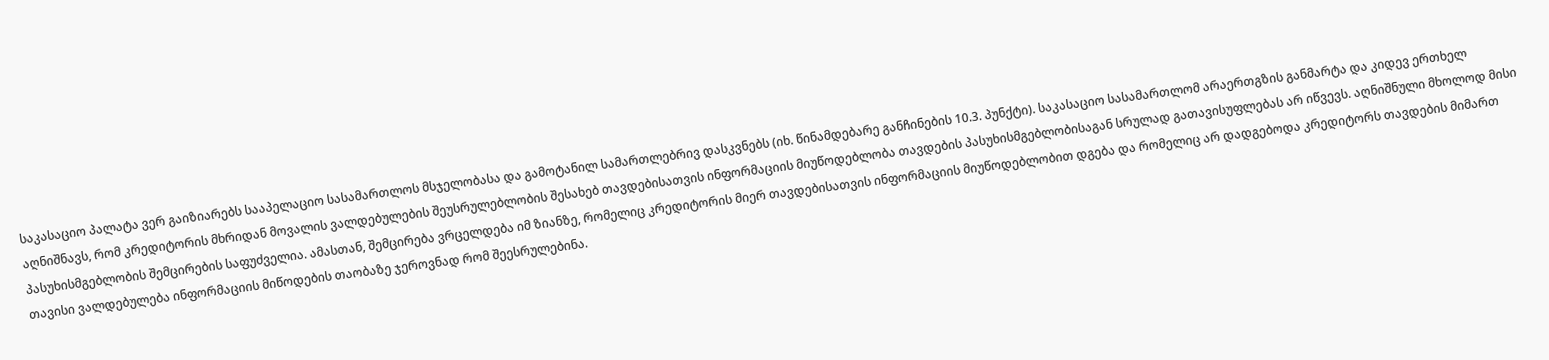საკასაციო პალატა ვერ გაიზიარებს სააპელაციო სასამართლოს მსჯელობასა და გამოტანილ სამართლებრივ დასკვნებს (იხ. წინამდებარე განჩინების 10.3. პუნქტი). საკასაციო სასამართლომ არაერთგზის განმარტა და კიდევ ერთხელ აღნიშნავს, რომ კრედიტორის მხრიდან მოვალის ვალდებულების შეუსრულებლობის შესახებ თავდებისათვის ინფორმაციის მიუწოდებლობა თავდების პასუხისმგებლობისაგან სრულად გათავისუფლებას არ იწვევს. აღნიშნული მხოლოდ მისი პასუხისმგებლობის შემცირების საფუძველია. ამასთან, შემცირება ვრცელდება იმ ზიანზე, რომელიც კრედიტორის მიერ თავდებისათვის ინფორმაციის მიუწოდებლობით დგება და რომელიც არ დადგებოდა კრედიტორს თავდების მიმართ თავისი ვალდებულება ინფორმაციის მიწოდების თაობაზე ჯეროვნად რომ შეესრულებინა.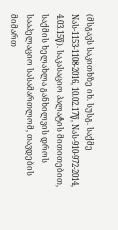(მსგავს საკითხზე იხ. სუსგ. საქმე Nას-1153-1108-2016, 10.02.17წ, Nას-910-972-2014, 4.03.15წ). საკასაციო პალატის მითითებით, საქმის ხელახლა განხილვის დროს სააპელაციო სასამართლომ, თავდების მიმართ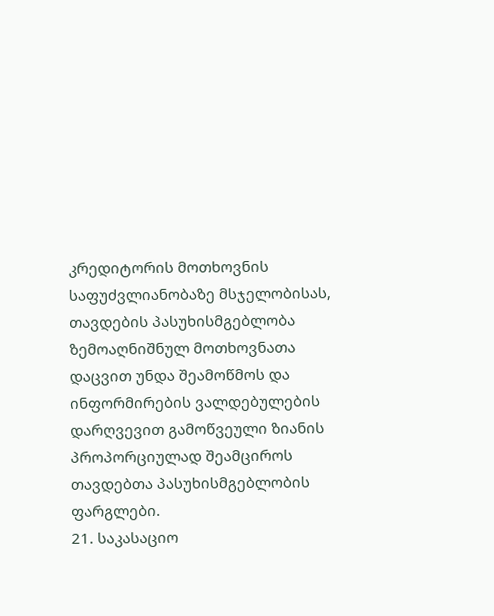კრედიტორის მოთხოვნის საფუძვლიანობაზე მსჯელობისას, თავდების პასუხისმგებლობა ზემოაღნიშნულ მოთხოვნათა დაცვით უნდა შეამოწმოს და ინფორმირების ვალდებულების დარღვევით გამოწვეული ზიანის პროპორციულად შეამციროს თავდებთა პასუხისმგებლობის ფარგლები.
21. საკასაციო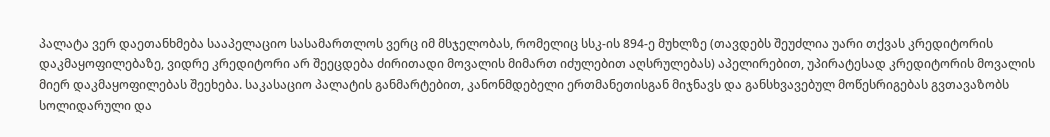პალატა ვერ დაეთანხმება სააპელაციო სასამართლოს ვერც იმ მსჯელობას, რომელიც სსკ-ის 894-ე მუხლზე (თავდებს შეუძლია უარი თქვას კრედიტორის დაკმაყოფილებაზე, ვიდრე კრედიტორი არ შეეცდება ძირითადი მოვალის მიმართ იძულებით აღსრულებას) აპელირებით, უპირატესად კრედიტორის მოვალის მიერ დაკმაყოფილებას შეეხება. საკასაციო პალატის განმარტებით, კანონმდებელი ერთმანეთისგან მიჯნავს და განსხვავებულ მოწესრიგებას გვთავაზობს სოლიდარული და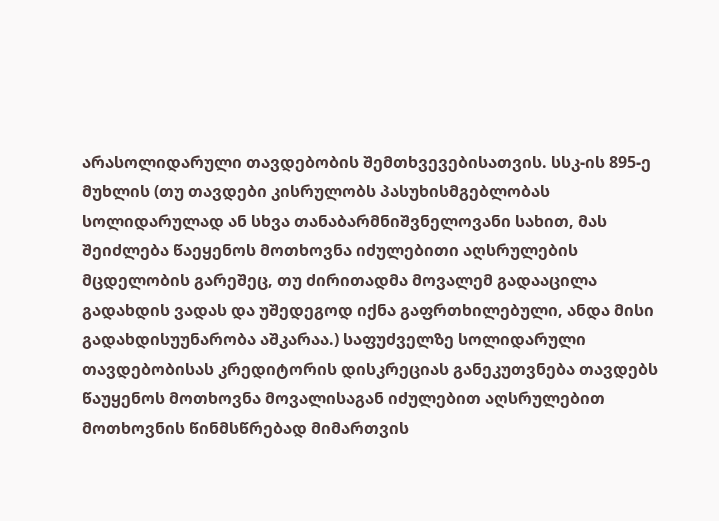არასოლიდარული თავდებობის შემთხვევებისათვის. სსკ-ის 895-ე მუხლის (თუ თავდები კისრულობს პასუხისმგებლობას სოლიდარულად ან სხვა თანაბარმნიშვნელოვანი სახით, მას შეიძლება წაეყენოს მოთხოვნა იძულებითი აღსრულების მცდელობის გარეშეც, თუ ძირითადმა მოვალემ გადააცილა გადახდის ვადას და უშედეგოდ იქნა გაფრთხილებული, ანდა მისი გადახდისუუნარობა აშკარაა.) საფუძველზე სოლიდარული თავდებობისას კრედიტორის დისკრეციას განეკუთვნება თავდებს წაუყენოს მოთხოვნა მოვალისაგან იძულებით აღსრულებით მოთხოვნის წინმსწრებად მიმართვის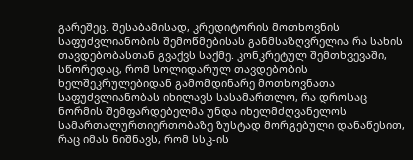გარეშეც. შესაბამისად, კრედიტორის მოთხოვნის საფუძვლიანობის შემოწმებისას განმსაზღვრელია რა სახის თავდებობასთან გვაქვს საქმე. კონკრეტულ შემთხვევაში, სწორედაც, რომ სოლიდარულ თავდებობის ხელშეკრულებიდან გამომდინარე მოთხოვნათა საფუძვლიანობას იხილავს სასამართლო, რა დროსაც ნორმის შემფარდებელმა უნდა იხელმძღვანელოს სამართალურთიერთობაზე ზუსტად მორგებული დანაწესით, რაც იმას ნიშნავს, რომ სსკ-ის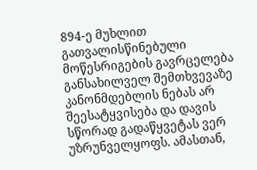894-ე მუხლით გათვალისწინებული მოწესრიგების გავრცელება განსახილველ შემთხვევაზე კანონმდებლის ნებას არ შეესატყვისება და დავის სწორად გადაწყვეტას ვერ უზრუნველყოფს. ამასთან,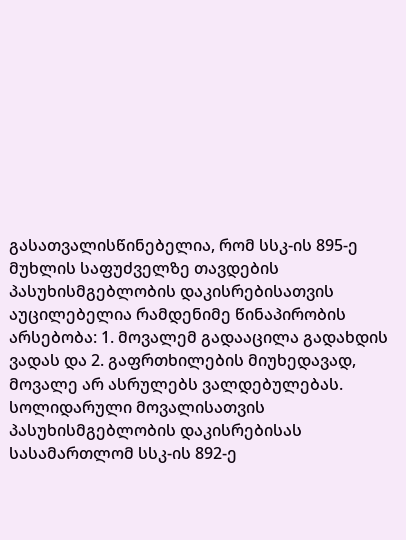გასათვალისწინებელია, რომ სსკ-ის 895-ე მუხლის საფუძველზე თავდების პასუხისმგებლობის დაკისრებისათვის აუცილებელია რამდენიმე წინაპირობის არსებობა: 1. მოვალემ გადააცილა გადახდის ვადას და 2. გაფრთხილების მიუხედავად, მოვალე არ ასრულებს ვალდებულებას. სოლიდარული მოვალისათვის პასუხისმგებლობის დაკისრებისას სასამართლომ სსკ-ის 892-ე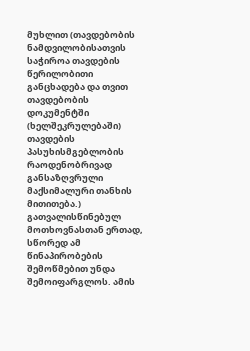მუხლით (თავდებობის ნამდვილობისათვის საჭიროა თავდების წერილობითი განცხადება და თვით თავდებობის დოკუმენტში (ხელშეკრულებაში) თავდების პასუხისმგებლობის რაოდენობრივად განსაზღვრული მაქსიმალური თანხის მითითება.) გათვალისწინებულ მოთხოვნასთან ერთად, სწორედ ამ წინაპირობების შემოწმებით უნდა შემოიფარგლოს. ამის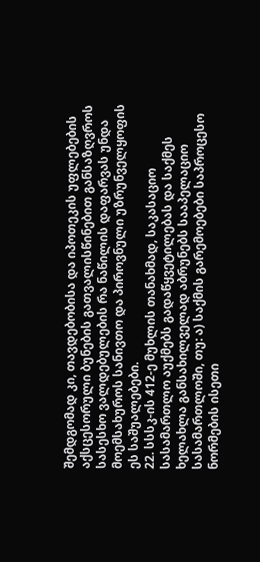შემდგომად კი, თავდებობისა და იპოთეკის უფლებების აქსცესორული ბუნების გათვალისწინებით განსაზღვროს სასესხო ვალდებულების რა ნაწილის დაფარვას უნდა მოემსახუროს სანივთო და პიროვნული უზრუნველყოფის ეს საშუალებები.
22. სსსკ-ის 412-ე მუხლის თანახმად, საკასაციო სასამართლო აუქმებს გადაწყვეტილებას და საქმეს ხელახლა განსახილველად აბრუნებს სააპელაციო სასამართლოში, თუ: ა) საქმის გარემოებები საპროცესო ნორმების ისეთი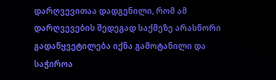დარღვევითაა დადგენილი, რომ ამ დარღვევების შედეგად საქმეზე არასწორი გადაწყვეტილება იქნა გამოტანილი და საჭიროა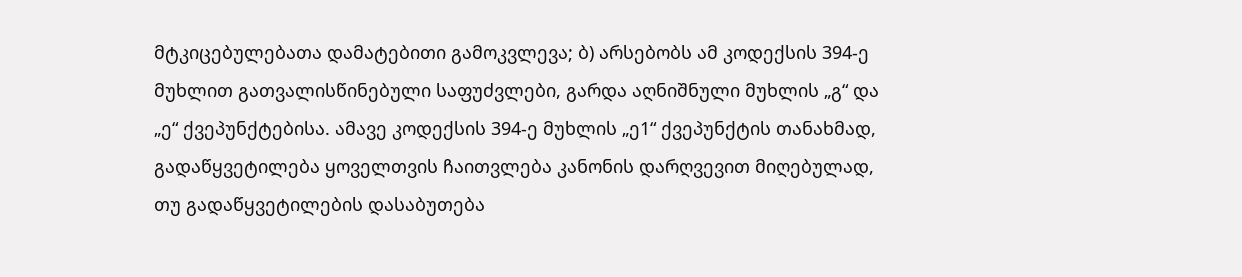მტკიცებულებათა დამატებითი გამოკვლევა; ბ) არსებობს ამ კოდექსის 394-ე მუხლით გათვალისწინებული საფუძვლები, გარდა აღნიშნული მუხლის „გ“ და „ე“ ქვეპუნქტებისა. ამავე კოდექსის 394-ე მუხლის „ე1“ ქვეპუნქტის თანახმად, გადაწყვეტილება ყოველთვის ჩაითვლება კანონის დარღვევით მიღებულად, თუ გადაწყვეტილების დასაბუთება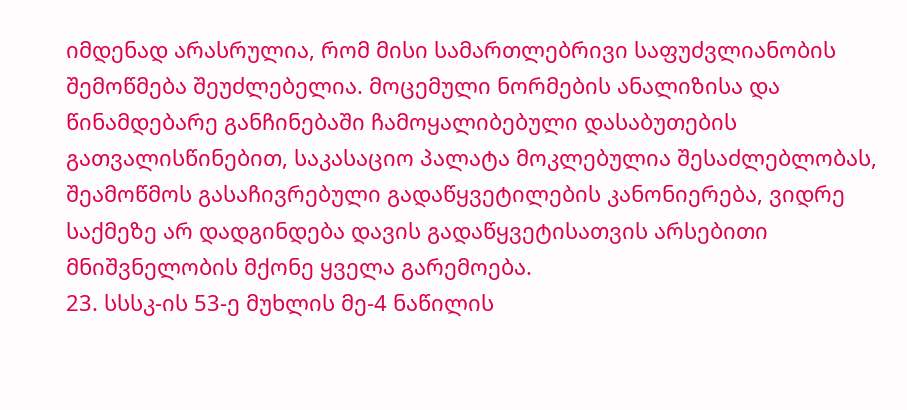იმდენად არასრულია, რომ მისი სამართლებრივი საფუძვლიანობის შემოწმება შეუძლებელია. მოცემული ნორმების ანალიზისა და წინამდებარე განჩინებაში ჩამოყალიბებული დასაბუთების გათვალისწინებით, საკასაციო პალატა მოკლებულია შესაძლებლობას, შეამოწმოს გასაჩივრებული გადაწყვეტილების კანონიერება, ვიდრე საქმეზე არ დადგინდება დავის გადაწყვეტისათვის არსებითი მნიშვნელობის მქონე ყველა გარემოება.
23. სსსკ-ის 53-ე მუხლის მე-4 ნაწილის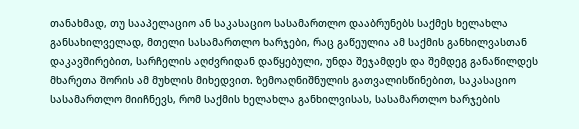თანახმად, თუ სააპელაციო ან საკასაციო სასამართლო დააბრუნებს საქმეს ხელახლა განსახილველად, მთელი სასამართლო ხარჯები, რაც გაწეულია ამ საქმის განხილვასთან დაკავშირებით, სარჩელის აღძვრიდან დაწყებული, უნდა შეჯამდეს და შემდეგ განაწილდეს მხარეთა შორის ამ მუხლის მიხედვით. ზემოაღნიშნულის გათვალისწინებით, საკასაციო სასამართლო მიიჩნევს, რომ საქმის ხელახლა განხილვისას, სასამართლო ხარჯების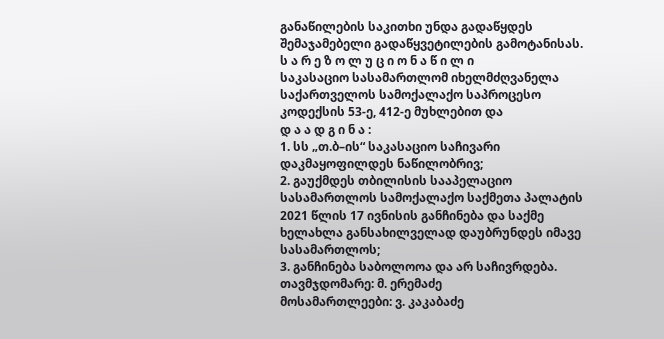განაწილების საკითხი უნდა გადაწყდეს შემაჯამებელი გადაწყვეტილების გამოტანისას.
ს ა რ ე ზ ო ლ უ ც ი ო ნ ა წ ი ლ ი
საკასაციო სასამართლომ იხელმძღვანელა საქართველოს სამოქალაქო საპროცესო კოდექსის 53-ე, 412-ე მუხლებით და
დ ა ა დ გ ი ნ ა :
1. სს „თ.ბ–ის“ საკასაციო საჩივარი დაკმაყოფილდეს ნაწილობრივ;
2. გაუქმდეს თბილისის სააპელაციო სასამართლოს სამოქალაქო საქმეთა პალატის 2021 წლის 17 ივნისის განჩინება და საქმე ხელახლა განსახილველად დაუბრუნდეს იმავე სასამართლოს;
3. განჩინება საბოლოოა და არ საჩივრდება.
თავმჯდომარე: მ. ერემაძე
მოსამართლეები: ვ. კაკაბაძე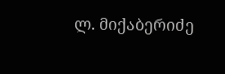ლ. მიქაბერიძე